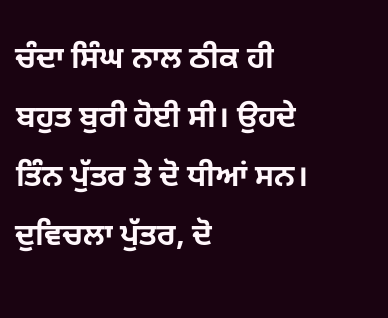ਚੰਦਾ ਸਿੰਘ ਨਾਲ ਠੀਕ ਹੀ ਬਹੁਤ ਬੁਰੀ ਹੋਈ ਸੀ। ਉਹਦੇ ਤਿੰਨ ਪੁੱਤਰ ਤੇ ਦੋ ਧੀਆਂ ਸਨ। ਦੁਵਿਚਲਾ ਪੁੱਤਰ, ਦੋ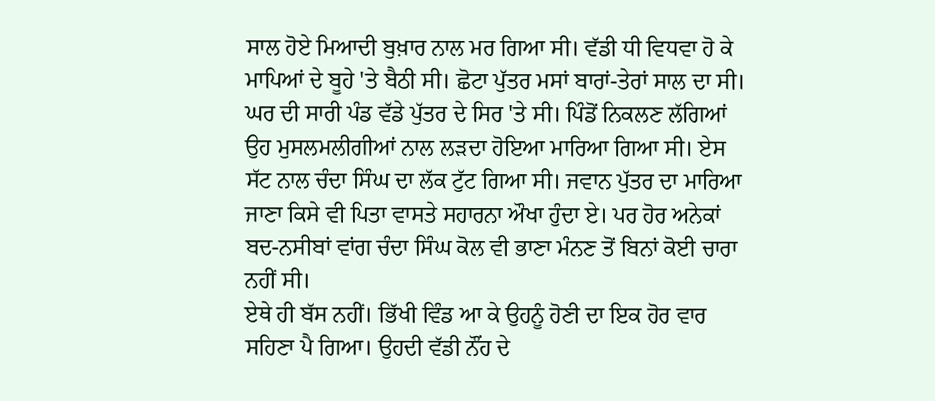ਸਾਲ ਹੋਏ ਮਿਆਦੀ ਬੁਖ਼ਾਰ ਨਾਲ ਮਰ ਗਿਆ ਸੀ। ਵੱਡੀ ਧੀ ਵਿਧਵਾ ਹੋ ਕੇ ਮਾਪਿਆਂ ਦੇ ਬੂਹੇ 'ਤੇ ਬੈਠੀ ਸੀ। ਛੋਟਾ ਪੁੱਤਰ ਮਸਾਂ ਬਾਰਾਂ-ਤੇਰਾਂ ਸਾਲ ਦਾ ਸੀ। ਘਰ ਦੀ ਸਾਰੀ ਪੰਡ ਵੱਡੇ ਪੁੱਤਰ ਦੇ ਸਿਰ 'ਤੇ ਸੀ। ਪਿੰਡੋਂ ਨਿਕਲਣ ਲੱਗਿਆਂ ਉਹ ਮੁਸਲਮਲੀਗੀਆਂ ਨਾਲ ਲੜਦਾ ਹੋਇਆ ਮਾਰਿਆ ਗਿਆ ਸੀ। ਏਸ ਸੱਟ ਨਾਲ ਚੰਦਾ ਸਿੰਘ ਦਾ ਲੱਕ ਟੁੱਟ ਗਿਆ ਸੀ। ਜਵਾਨ ਪੁੱਤਰ ਦਾ ਮਾਰਿਆ ਜਾਣਾ ਕਿਸੇ ਵੀ ਪਿਤਾ ਵਾਸਤੇ ਸਹਾਰਨਾ ਔਖਾ ਹੁੰਦਾ ਏ। ਪਰ ਹੋਰ ਅਨੇਕਾਂ ਬਦ-ਨਸੀਬਾਂ ਵਾਂਗ ਚੰਦਾ ਸਿੰਘ ਕੋਲ ਵੀ ਭਾਣਾ ਮੰਨਣ ਤੋਂ ਬਿਨਾਂ ਕੋਈ ਚਾਰਾ ਨਹੀਂ ਸੀ।
ਏਥੇ ਹੀ ਬੱਸ ਨਹੀਂ। ਭਿੱਖੀ ਵਿੰਡ ਆ ਕੇ ਉਹਨੂੰ ਹੋਣੀ ਦਾ ਇਕ ਹੋਰ ਵਾਰ ਸਹਿਣਾ ਪੈ ਗਿਆ। ਉਹਦੀ ਵੱਡੀ ਨੌਂਹ ਦੇ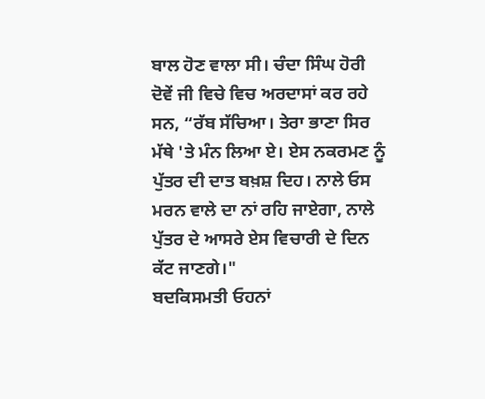ਬਾਲ ਹੋਣ ਵਾਲਾ ਸੀ। ਚੰਦਾ ਸਿੰਘ ਹੋਰੀ ਦੋਵੇਂ ਜੀ ਵਿਚੇ ਵਿਚ ਅਰਦਾਸਾਂ ਕਰ ਰਹੇ ਸਨ, “ਰੱਬ ਸੱਚਿਆ। ਤੇਰਾ ਭਾਣਾ ਸਿਰ ਮੱਥੇ 'ਤੇ ਮੰਨ ਲਿਆ ਏ। ਏਸ ਨਕਰਮਣ ਨੂੰ ਪੁੱਤਰ ਦੀ ਦਾਤ ਬਖ਼ਸ਼ ਦਿਹ। ਨਾਲੇ ਓਸ ਮਰਨ ਵਾਲੇ ਦਾ ਨਾਂ ਰਹਿ ਜਾਏਗਾ, ਨਾਲੇ ਪੁੱਤਰ ਦੇ ਆਸਰੇ ਏਸ ਵਿਚਾਰੀ ਦੇ ਦਿਨ ਕੱਟ ਜਾਣਗੇ।"
ਬਦਕਿਸਮਤੀ ਓਹਨਾਂ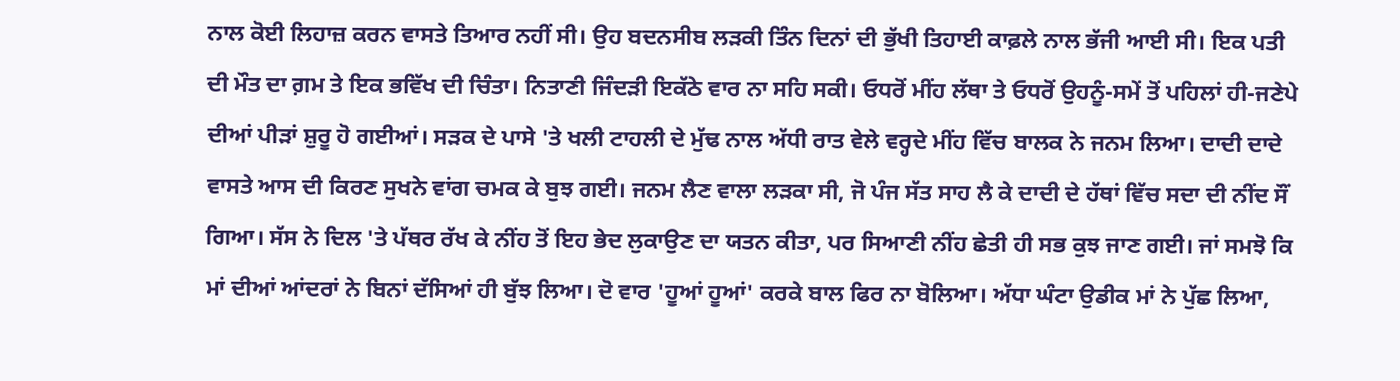ਨਾਲ ਕੋਈ ਲਿਹਾਜ਼ ਕਰਨ ਵਾਸਤੇ ਤਿਆਰ ਨਹੀਂ ਸੀ। ਉਹ ਬਦਨਸੀਬ ਲੜਕੀ ਤਿੰਨ ਦਿਨਾਂ ਦੀ ਭੁੱਖੀ ਤਿਹਾਈ ਕਾਫ਼ਲੇ ਨਾਲ ਭੱਜੀ ਆਈ ਸੀ। ਇਕ ਪਤੀ ਦੀ ਮੌਤ ਦਾ ਗ਼ਮ ਤੇ ਇਕ ਭਵਿੱਖ ਦੀ ਚਿੰਤਾ। ਨਿਤਾਣੀ ਜਿੰਦੜੀ ਇਕੱਠੇ ਵਾਰ ਨਾ ਸਹਿ ਸਕੀ। ਓਧਰੋਂ ਮੀਂਹ ਲੱਥਾ ਤੇ ਓਧਰੋਂ ਉਹਨੂੰ-ਸਮੇਂ ਤੋਂ ਪਹਿਲਾਂ ਹੀ-ਜਣੇਪੇ ਦੀਆਂ ਪੀੜਾਂ ਸ਼ੁਰੂ ਹੋ ਗਈਆਂ। ਸੜਕ ਦੇ ਪਾਸੇ 'ਤੇ ਖਲੀ ਟਾਹਲੀ ਦੇ ਮੁੱਢ ਨਾਲ ਅੱਧੀ ਰਾਤ ਵੇਲੇ ਵਰ੍ਹਦੇ ਮੀਂਹ ਵਿੱਚ ਬਾਲਕ ਨੇ ਜਨਮ ਲਿਆ। ਦਾਦੀ ਦਾਦੇ ਵਾਸਤੇ ਆਸ ਦੀ ਕਿਰਣ ਸੁਖਨੇ ਵਾਂਗ ਚਮਕ ਕੇ ਬੁਝ ਗਈ। ਜਨਮ ਲੈਣ ਵਾਲਾ ਲੜਕਾ ਸੀ, ਜੋ ਪੰਜ ਸੱਤ ਸਾਹ ਲੈ ਕੇ ਦਾਦੀ ਦੇ ਹੱਥਾਂ ਵਿੱਚ ਸਦਾ ਦੀ ਨੀਂਦ ਸੌਂ ਗਿਆ। ਸੱਸ ਨੇ ਦਿਲ 'ਤੇ ਪੱਥਰ ਰੱਖ ਕੇ ਨੀਂਹ ਤੋਂ ਇਹ ਭੇਦ ਲੁਕਾਉਣ ਦਾ ਯਤਨ ਕੀਤਾ, ਪਰ ਸਿਆਣੀ ਨੀਂਹ ਛੇਤੀ ਹੀ ਸਭ ਕੁਝ ਜਾਣ ਗਈ। ਜਾਂ ਸਮਝੋ ਕਿ ਮਾਂ ਦੀਆਂ ਆਂਦਰਾਂ ਨੇ ਬਿਨਾਂ ਦੱਸਿਆਂ ਹੀ ਬੁੱਝ ਲਿਆ। ਦੋ ਵਾਰ 'ਹੂਆਂ ਹੂਆਂ' ਕਰਕੇ ਬਾਲ ਫਿਰ ਨਾ ਬੋਲਿਆ। ਅੱਧਾ ਘੰਟਾ ਉਡੀਕ ਮਾਂ ਨੇ ਪੁੱਛ ਲਿਆ,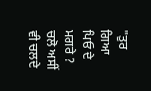"ਤੁਰ ਗਿਆ ਪਿਓ ਦੇ ਮਗਰੇ ? ਚਲੋ ਅਸੀਂ ਵੀ ਚਲਦੇ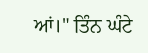ਆਂ।" ਤਿੰਨ ਘੰਟੇ